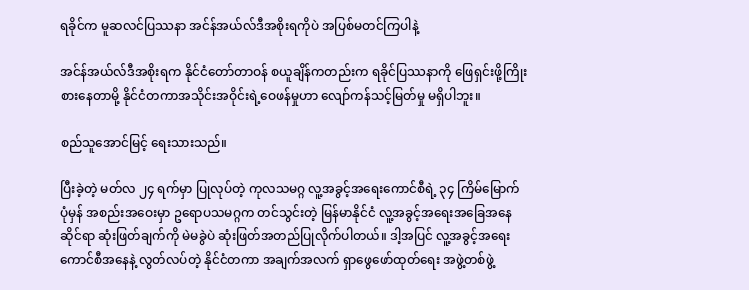ရခိုင်က မူဆလင်ပြဿနာ အင်န်အယ်လ်ဒီအစိုးရကိုပဲ အပြစ်မတင်ကြပါနဲ့

အင်န်အယ်လ်ဒီအစိုးရက နိုင်ငံတော်တာဝန် စယူချိန်ကတည်းက ရခိုင်ပြဿနာကို ဖြေရှင်းဖို့ကြိုးစားနေတာမို့ နိုင်ငံတကာအသိုင်းအဝိုင်းရဲ့ဝေဖန်မှုဟာ လျော်ကန်သင့်မြတ်မှု မရှိပါဘူး။

စည်သူအောင်မြင့် ရေးသားသည်။

ပြီးခဲ့တဲ့ မတ်လ ၂၄ ရက်မှာ ပြုလုပ်တဲ့ ကုလသမဂ္ဂ လူ့အခွင့်အရေးကောင်စီရဲ့ ၃၄ ကြိမ်မြောက် ပုံမှန် အစည်းအဝေးမှာ ဥရောပသမဂ္ဂက တင်သွင်းတဲ့ မြန်မာနိုင်ငံ လူ့အခွင့်အရေးအခြေအနေဆိုင်ရာ ဆုံးဖြတ်ချက်ကို မဲမခွဲပဲ ဆုံးဖြတ်အတည်ပြုလိုက်ပါတယ်။ ဒါ့အပြင် လူ့အခွင့်အရေးကောင်စီအနေနဲ့ လွတ်လပ်တဲ့ နိုင်ငံတကာ အချက်အလက် ရှာဖွေဖော်ထုတ်ရေး အဖွဲ့တစ်ဖွဲ့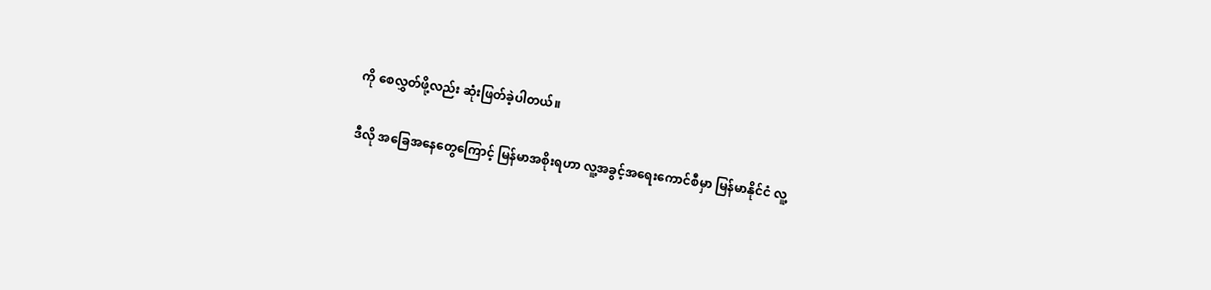ကို စေလွှတ်ဖို့လည်း ဆုံးဖြတ်ခဲ့ပါတယ်။

ဒီလို အခြေအနေတွေကြောင့် မြန်မာအစိုးရဟာ လူ့အခွင့်အရေးကောင်စီမှာ မြန်မာနိုင်ငံ လူ့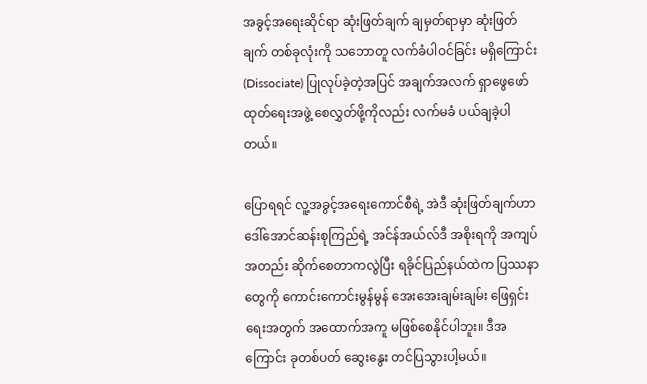အခွင့်အရေးဆိုင်ရာ ဆုံးဖြတ်ချက် ချမှတ်ရာမှာ ဆုံးဖြတ်ချက် တစ်ခုလုံးကို သဘောတူ လက်ခံပါဝင်ခြင်း မရှိကြောင်း (Dissociate) ပြုလုပ်ခဲ့တဲ့အပြင် အချက်အလက် ရှာဖွေဖော်ထုတ်ရေးအဖွဲ့ စေလွှတ်ဖို့ကိုလည်း လက်မခံ ပယ်ချခဲ့ပါတယ်။

ပြောရရင် လူ့အခွင့်အရေးကောင်စီရဲ့ အဲဒီ ဆုံးဖြတ်ချက်ဟာ ဒေါ်အောင်ဆန်းစုကြည်ရဲ့ အင်န်အယ်လ်ဒီ အစိုးရကို အကျပ်အတည်း ဆိုက်စေတာကလွဲပြီး ရခိုင်ပြည်နယ်ထဲက ပြဿနာတွေကို ကောင်းကောင်းမွန်မွန် အေးအေးချမ်းချမ်း ဖြေရှင်းရေးအတွက် အထောက်အကူ မဖြစ်စေနိုင်ပါဘူး။ ဒီအကြောင်း ခုတစ်ပတ် ဆွေးနွေး တင်ပြသွားပါ့မယ်။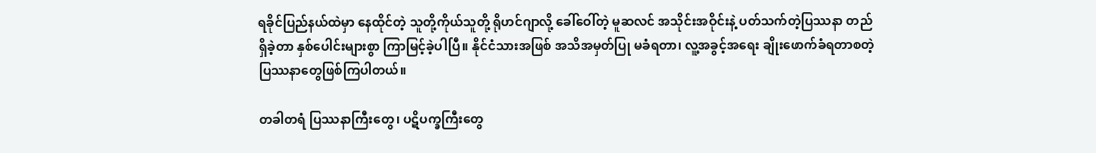ရခိုင်ပြည်နယ်ထဲမှာ နေထိုင်တဲ့ သူတို့ကိုယ်သူတို့ ရိုဟင်ဂျာလို့ ခေါ်ဝေါ်တဲ့ မူဆလင် အသိုင်းအဝိုင်းနဲ့ ပတ်သက်တဲ့ပြဿနာ တည်ရှိခဲ့တာ နှစ်ပေါင်းများစွာ ကြာမြင့်ခဲ့ပါပြီ။ နိုင်ငံသားအဖြစ် အသိအမှတ်ပြု မခံရတာ၊ လူ့အခွင့်အရေး ချိုးဖောက်ခံရတာစတဲ့ ပြဿနာတွေဖြစ်ကြပါတယ်။

တခါတရံ ပြဿနာကြီးတွေ၊ ပဋိပက္ခကြီးတွေ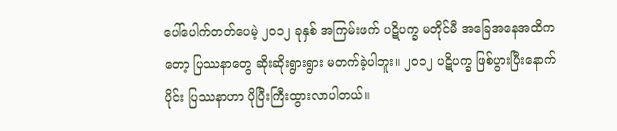ပေါ်ပေါက်တတ်ပေမဲ့ ၂၀၁၂ ခုနှစ် အကြမ်းဖက် ပဋိပက္ခ မတိုင်မီ အခြေအနေအထိကတော့ ပြဿနာတွေ ဆိုးဆိုးရွားရွား မတက်ခဲ့ပါဘူး။ ၂၀၁၂ ပဋိပက္ခ ဖြစ်ပွားပြီးနောက်ပိုင်း ပြဿနာဟာ ပိုပြီးကြီးထွားလာပါတယ်။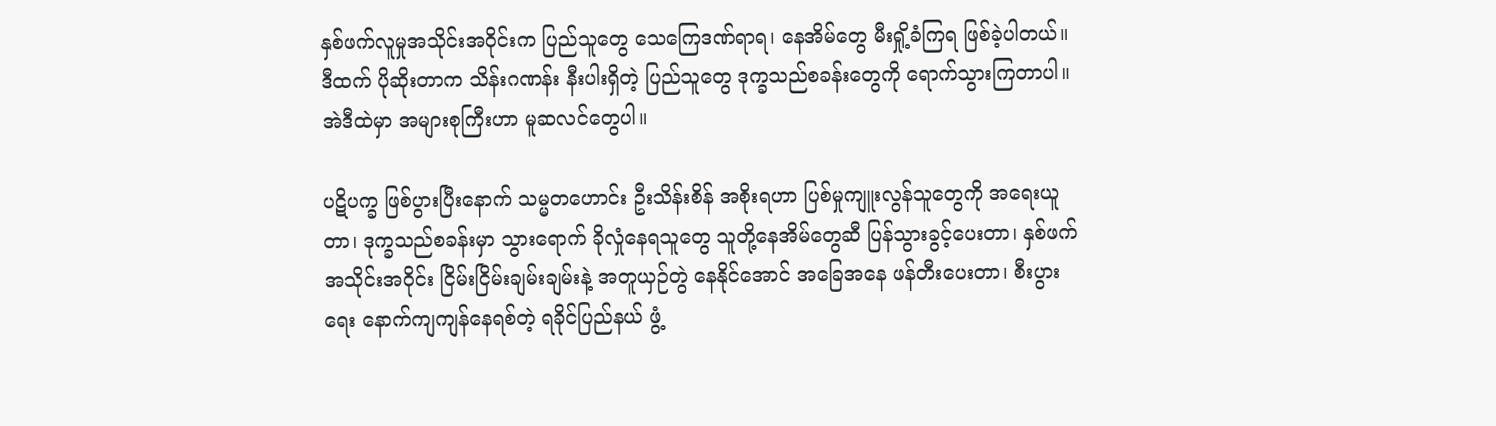နှစ်ဖက်လူမှုအသိုင်းအဝိုင်းက ပြည်သူတွေ သေကြေဒဏ်ရာရ၊ နေအိမ်တွေ မီးရှို့ခံကြရ ဖြစ်ခဲ့ပါတယ်။ ဒီထက် ပိုဆိုးတာက သိန်းဂဏန်း နီးပါးရှိတဲ့ ပြည်သူတွေ ဒုက္ခသည်စခန်းတွေကို ရောက်သွားကြတာပါ။ အဲဒီထဲမှာ အများစုကြီးဟာ မူဆလင်တွေပါ။

ပဋိပက္ခ ဖြစ်ပွားပြီးနောက် သမ္မတဟောင်း ဦးသိန်းစိန် အစိုးရဟာ ပြစ်မှုကျူးလွန်သူတွေကို အရေးယူတာ၊ ဒုက္ခသည်စခန်းမှာ သွားရောက် ခိုလှုံနေရသူတွေ သူတို့နေအိမ်တွေဆီ ပြန်သွားခွင့်ပေးတာ၊ နှစ်ဖက်အသိုင်းအဝိုင်း ငြိမ်းငြိမ်းချမ်းချမ်းနဲ့ အတူယှဉ်တွဲ နေနိုင်အောင် အခြေအနေ ဖန်တီးပေးတာ၊ စီးပွားရေး နောက်ကျကျန်နေရစ်တဲ့ ရခိုင်ပြည်နယ် ဖွံ့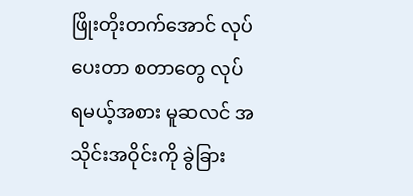ဖြိုးတိုးတက်အောင် လုပ်ပေးတာ စတာတွေ လုပ်ရမယ့်အစား မူဆလင် အသိုင်းအဝိုင်းကို ခွဲခြား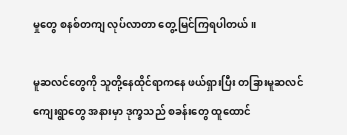မှုတွေ စနစ်တကျ လုပ်လာတာ တွေ့မြင်ကြရပါတယ်။

မူဆလင်တွေကို သူတို့နေထိုင်ရာကနေ ဖယ်ရှားပြီး တခြားမူဆလင်ကျေးရွာတွေ အနားမှာ ဒုက္ခသည် စခန်းတွေ ထူထောင်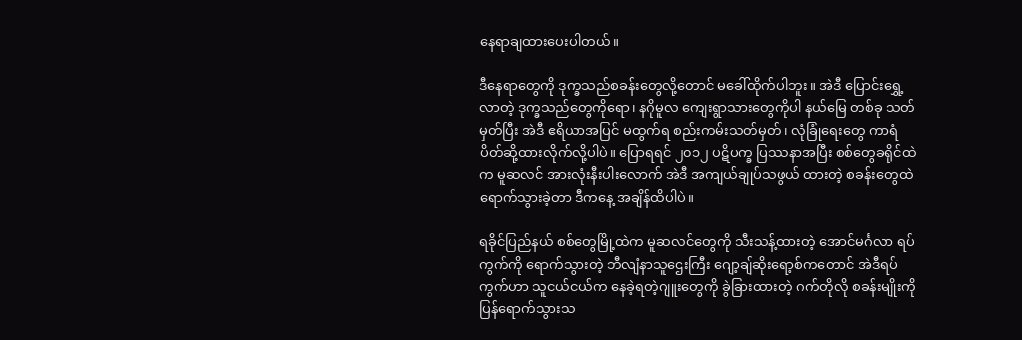နေရာချထားပေးပါတယ်။

ဒီနေရာတွေကို ဒုက္ခသည်စခန်းတွေလို့တောင် မခေါ်ထိုက်ပါဘူး။ အဲဒီ ပြောင်းရွှေ့လာတဲ့ ဒုက္ခသည်တွေကိုရော၊ နဂိုမူလ ကျေးရွာသားတွေကိုပါ နယ်မြေ တစ်ခု သတ်မှတ်ပြီး အဲဒီ ဧရိယာအပြင် မထွက်ရ စည်းကမ်းသတ်မှတ်၊ လုံခြုံရေးတွေ ကာရံ ပိတ်ဆို့ထားလိုက်လို့ပါပဲ။ ပြောရရင် ၂၀၁၂ ပဋိပက္ခ ပြဿနာအပြီး စစ်တွေခရိုင်ထဲက မူဆလင် အားလုံးနီးပါးလောက် အဲဒီ အကျယ်ချုပ်သဖွယ် ထားတဲ့ စခန်းတွေထဲ ရောက်သွားခဲ့တာ ဒီကနေ့ အချိန်ထိပါပဲ။

ရခိုင်ပြည်နယ် စစ်တွေမြို့ထဲက မူဆလင်တွေကို သီးသန့်ထားတဲ့ အောင်မင်္ဂလာ ရပ်ကွက်ကို ရောက်သွားတဲ့ ဘီလျံနာသူဌေးကြီး ဂျော့ချ်ဆိုးရော့စ်ကတောင် အဲဒီရပ်ကွက်ဟာ သူငယ်ငယ်က နေခဲ့ရတဲ့ဂျူးတွေကို ခွဲခြားထားတဲ့ ဂက်တိုလို စခန်းမျိုးကို ပြန်ရောက်သွားသ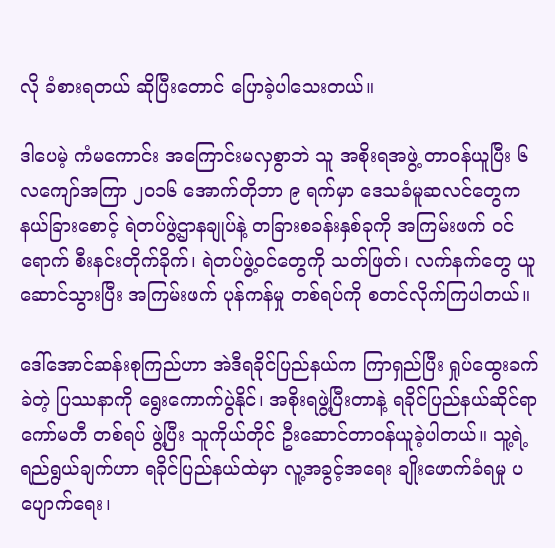လို ခံစားရတယ် ဆိုပြီးတောင် ပြောခဲ့ပါသေးတယ်။

ဒါပေမဲ့ ကံမကောင်း အကြောင်းမလှစွာဘဲ သူ အစိုးရအဖွဲ့ တာဝန်ယူပြီး ၆ လကျော်အကြာ ၂၀၁၆ အောက်တိုဘာ ၉ ရက်မှာ ဒေသခံမူဆလင်တွေက နယ်ခြားစောင့် ရဲတပ်ဖွဲ့ဌာနချုပ်နဲ့ တခြားစခန်းနှစ်ခုကို အကြမ်းဖက် ဝင်ရောက် စီးနင်းတိုက်ခိုက်၊ ရဲတပ်ဖွဲ့ဝင်တွေကို သတ်ဖြတ်၊ လက်နက်တွေ ယူဆောင်သွားပြီး အကြမ်းဖက် ပုန်ကန်မှု တစ်ရပ်ကို စတင်လိုက်ကြပါတယ်။

ဒေါ်အောင်ဆန်းစုကြည်ဟာ အဲဒီရခိုင်ပြည်နယ်က ကြာရှည်ပြီး ရှုပ်ထွေးခက်ခဲတဲ့ ပြဿနာကို ရွေးကောက်ပွဲနိုင်၊ အစိုးရဖွဲ့ပြီးတာနဲ့ ရခိုင်ပြည်နယ်ဆိုင်ရာကော်မတီ တစ်ရပ် ဖွဲ့ပြီး သူကိုယ်တိုင် ဦးဆောင်တာဝန်ယူခဲ့ပါတယ်။ သူ့ရဲ့ ရည်ရွယ်ချက်ဟာ ရခိုင်ပြည်နယ်ထဲမှာ လူ့အခွင့်အရေး ချိုးဖောက်ခံရမှု ပပျောက်ရေး၊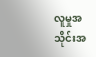လူမှုအသိုင်းအ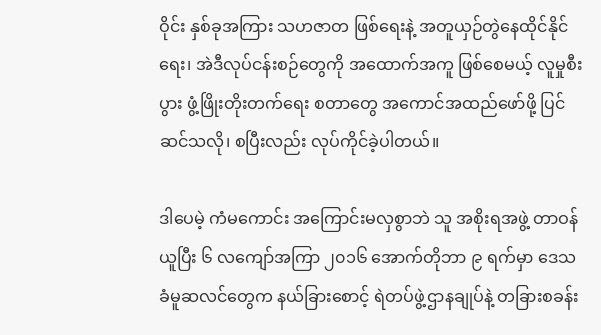ဝိုင်း နှစ်ခုအကြား သဟဇာတ ဖြစ်ရေးနဲ့ အတူယှဉ်တွဲနေထိုင်နိုင်ရေး၊ အဲဒီလုပ်ငန်းစဉ်တွေကို အထောက်အကူ ဖြစ်စေမယ့် လူမှုစီးပွား ဖွံ့ဖြိုးတိုးတက်ရေး စတာတွေ အကောင်အထည်ဖော်ဖို့ ပြင်ဆင်သလို၊ စပြီးလည်း လုပ်ကိုင်ခဲ့ပါတယ်။

ဒါပေမဲ့ ကံမကောင်း အကြောင်းမလှစွာဘဲ သူ အစိုးရအဖွဲ့ တာဝန်ယူပြီး ၆ လကျော်အကြာ ၂၀၁၆ အောက်တိုဘာ ၉ ရက်မှာ ဒေသခံမူဆလင်တွေက နယ်ခြားစောင့် ရဲတပ်ဖွဲ့ဌာနချုပ်နဲ့ တခြားစခန်း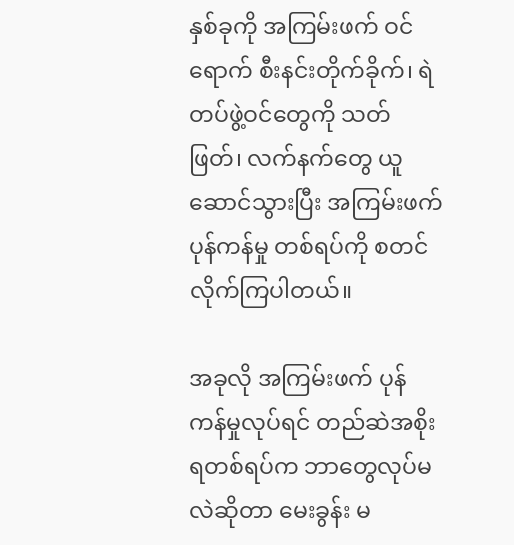နှစ်ခုကို အကြမ်းဖက် ဝင်ရောက် စီးနင်းတိုက်ခိုက်၊ ရဲတပ်ဖွဲ့ဝင်တွေကို သတ်ဖြတ်၊ လက်နက်တွေ ယူဆောင်သွားပြီး အကြမ်းဖက် ပုန်ကန်မှု တစ်ရပ်ကို စတင်လိုက်ကြပါတယ်။

အခုလို အကြမ်းဖက် ပုန်ကန်မှုလုပ်ရင် တည်ဆဲအစိုးရတစ်ရပ်က ဘာတွေလုပ်မလဲဆိုတာ မေးခွန်း မ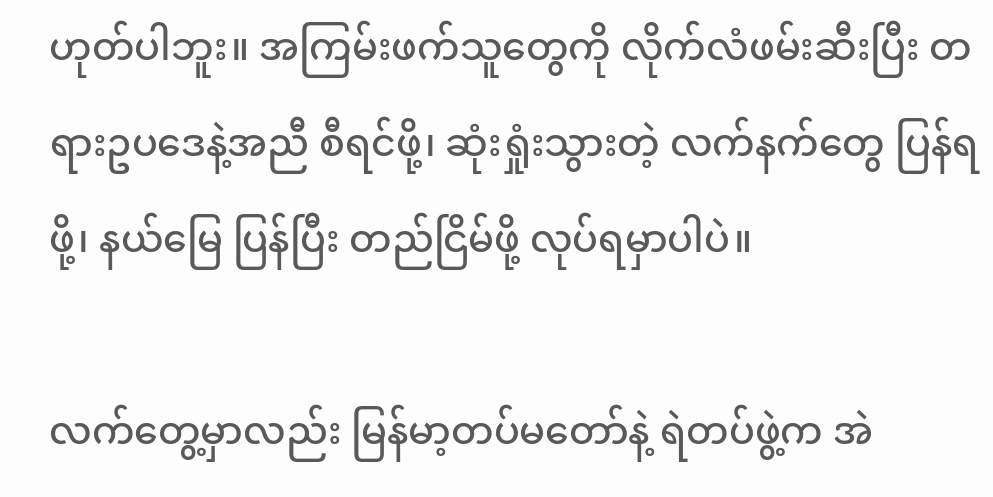ဟုတ်ပါဘူး။ အကြမ်းဖက်သူတွေကို လိုက်လံဖမ်းဆီးပြီး တရားဥပဒေနဲ့အညီ စီရင်ဖို့၊ ဆုံးရှုံးသွားတဲ့ လက်နက်တွေ ပြန်ရဖို့၊ နယ်မြေ ပြန်ပြီး တည်ငြိမ်ဖို့ လုပ်ရမှာပါပဲ။

လက်တွေ့မှာလည်း မြန်မာ့တပ်မတော်နဲ့ ရဲတပ်ဖွဲ့က အဲ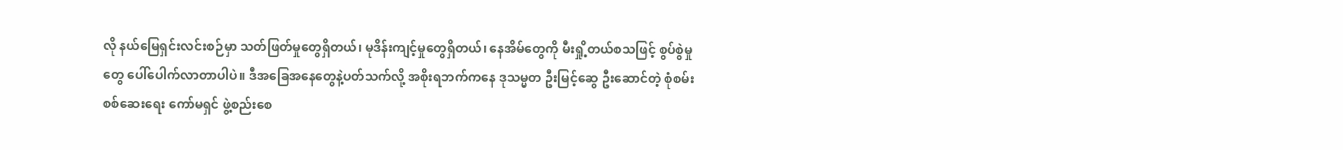လို နယ်မြေရှင်းလင်းစဉ်မှာ သတ်ဖြတ်မှုတွေရှိတယ်၊ မုဒိန်းကျင့်မှုတွေရှိတယ်၊ နေအိမ်တွေကို မီးရှို့တယ်စသဖြင့် စွပ်စွဲမှုတွေ ပေါ်ပေါက်လာတာပါပဲ။ ဒီအခြေအနေတွေနဲ့ပတ်သက်လို့ အစိုးရဘက်ကနေ ဒုသမ္မတ ဦးမြင့်ဆွေ ဦးဆောင်တဲ့ စုံစမ်းစစ်ဆေးရေး ကော်မရှင် ဖွဲ့စည်းစေ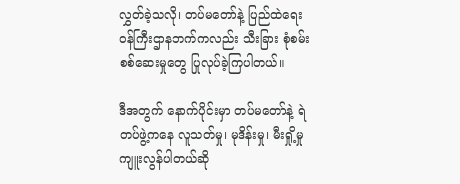လွှတ်ခဲ့သလို၊ တပ်မတော်နဲ့ ပြည်ထဲရေးဝန်ကြီးဌာနဘက်ကလည်း သီးခြား စုံစမ်းစစ်ဆေးမှုတွေ ပြုလုပ်ခဲ့ကြပါတယ်။

ဒီအတွက် နောက်ပိုင်းမှာ တပ်မတော်နဲ့ ရဲတပ်ဖွဲ့ကနေ လူသတ်မှု၊ မုဒိန်းမှု၊ မီးရှို့မှု ကျူးလွန်ပါတယ်ဆို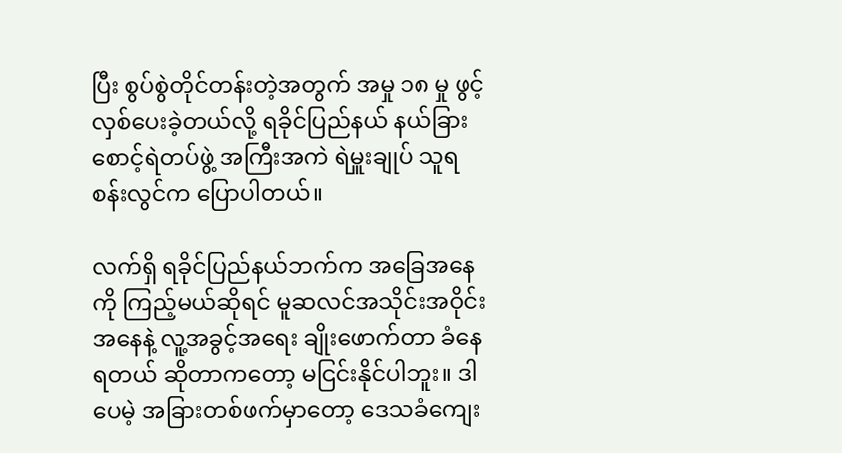ပြီး စွပ်စွဲတိုင်တန်းတဲ့အတွက် အမှု ၁၈ မှု ဖွင့်လှစ်ပေးခဲ့တယ်လို့ ရခိုင်ပြည်နယ် နယ်ခြားစောင့်ရဲတပ်ဖွဲ့ အကြီးအကဲ ရဲမှူးချုပ် သူရစန်းလွင်က ပြောပါတယ်။

လက်ရှိ ရခိုင်ပြည်နယ်ဘက်က အခြေအနေကို ကြည့်မယ်ဆိုရင် မူဆလင်အသိုင်းအဝိုင်းအနေနဲ့ လူ့အခွင့်အရေး ချိုးဖောက်တာ ခံနေရတယ် ဆိုတာကတော့ မငြင်းနိုင်ပါဘူး။ ဒါပေမဲ့ အခြားတစ်ဖက်မှာတော့ ဒေသခံကျေး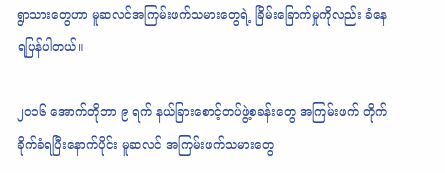ရွာသားတွေဟာ မူဆလင်အကြမ်းဖက်သမားတွေရဲ့ ခြိမ်းခြောက်မှုကိုလည်း ခံနေရပြန်ပါတယ်။

၂၀၁၆ အောက်တိုဘာ ၉ ရက် နယ်ခြားစောင့်တပ်ဖွဲ့စခန်းတွေ အကြမ်းဖက် တိုက်ခိုက်ခံရပြီးနောက်ပိုင်း မူဆလင် အကြမ်းဖက်သမားတွေ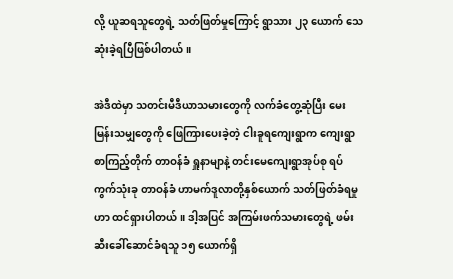လို့ ယူဆရသူတွေရဲ့ သတ်ဖြတ်မှုကြောင့် ရွာသား ၂၃ ယောက် သေဆုံးခဲ့ရပြီဖြစ်ပါတယ်။

အဲဒီထဲမှာ သတင်းမီဒီယာသမားတွေကို လက်ခံတွေ့ဆုံပြီး မေးမြန်းသမျှတွေကို ဖြေကြားပေးခဲ့တဲ့ ငါးခူရကျေးရွာက ကျေးရွာစာကြည့်တိုက် တာဝန်ခံ ရှူနာမျာနဲ့ တင်းမေကျေးရွာအုပ်စု ရပ်ကွက်သုံးခု တာဝန်ခံ ဟာမက်ဒူလာတို့နှစ်ယောက် သတ်ဖြတ်ခံရမှုဟာ ထင်ရှားပါတယ်။ ဒါ့အပြင် အကြမ်းဖက်သမားတွေရဲ့ ဖမ်းဆီးခေါ်ဆောင်ခံရသူ ၁၅ ယောက်ရှိ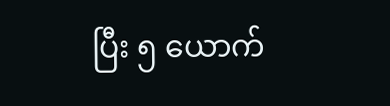ပြီး ၅ ယောက်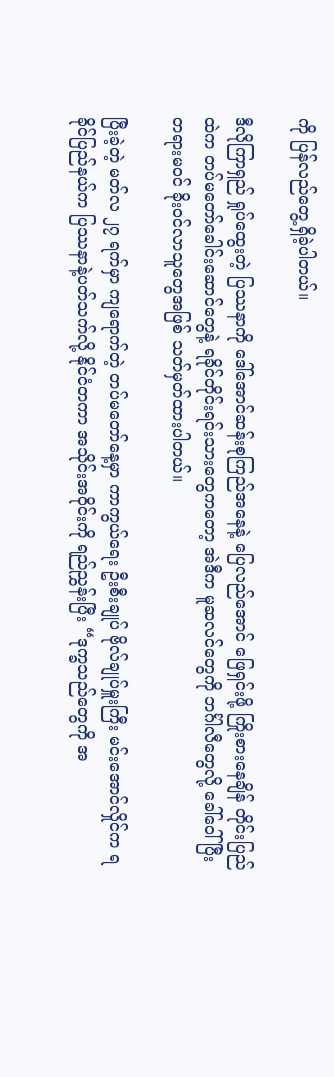ကို ပြန်လည်တွေ့ရှိခဲ့ပါတယ်။

ဒီလိုကြာရှည် ရှုပ်ထွေးတဲ့ ပြဿနာကို ဒေါ်အောင်ဆန်းစုကြည်အနေနဲ့ ပြေလည်အောင် ဖြေရှင်းဖို့ ကြိုးစားနေချိန် တိုင်းပြည်ထဲက တပ်မတော်ခေါင်းဆောင်တွေနဲ့ ရခိုင်တိုင်းရင်းသားတွေကတော့ အဲဒီက မူဆလင်တွေကို ဘင်္ဂါလီတွေလို့ ခေါ်ဝေါ်ပြီး တရားမဝင် ခိုးဝင်လာသူတွေအဖြစ် သတ်မှတ်ထားပါတယ်။

ပြီးခဲ့တဲ့ မတ်လ ၂၇ ရက်မှာ ကျရောက်တဲ့ တပ်မတော်နေ့မှာ ကာကွယ်ရေး ဦးစီးချုပ် ဗိုလ်ချုပ်မှူးကြီး မင်းအောင်လှိုင်က ရခိုင်ပြည်နယ်က ပြဿနာနဲ့ပတ်သက်လို့ နိုင်ငံတကာ အသိုင်းအဝိုင်းကို ရည်ညွှန်းပြီး “ဒုက္ခသည်တွေကို အ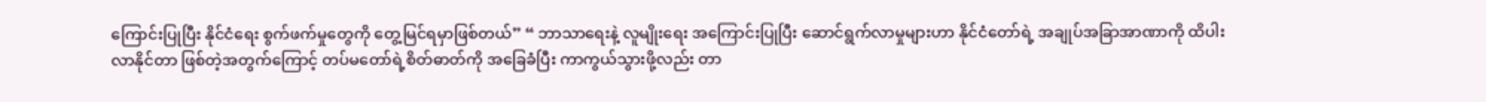ကြောင်းပြုပြီး နိုင်ငံရေး စွက်ဖက်မှုတွေကို တွေ့မြင်ရမှာဖြစ်တယ်” “ ဘာသာရေးနဲ့ လူမျိုးရေး အကြောင်းပြုပြီး ဆောင်ရွက်လာမှုများဟာ နိုင်ငံတော်ရဲ့ အချုပ်အခြာအာဏာကို ထိပါးလာနိုင်တာ ဖြစ်တဲ့အတွက်ကြောင့် တပ်မတော်ရဲ့စိတ်ဓာတ်ကို အခြေခံပြီး ကာကွယ်သွားဖို့လည်း တာ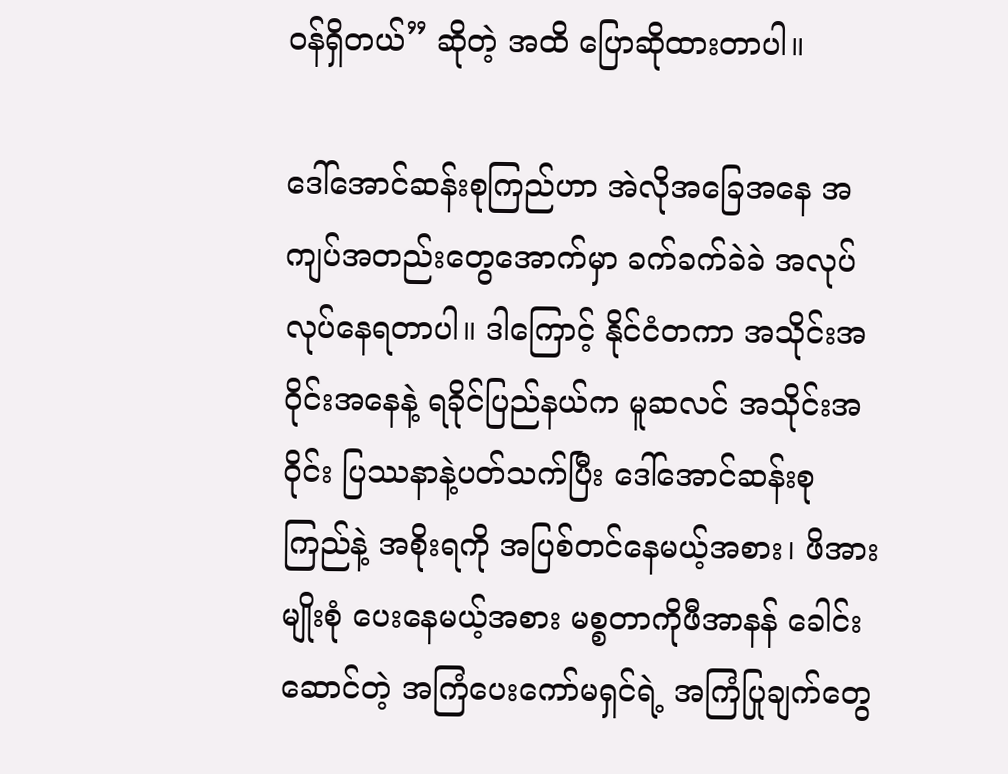ဝန်ရှိတယ်” ဆိုတဲ့ အထိ ပြောဆိုထားတာပါ။

ဒေါ်အောင်ဆန်းစုကြည်ဟာ အဲလိုအခြေအနေ အကျပ်အတည်းတွေအောက်မှာ ခက်ခက်ခဲခဲ အလုပ်လုပ်နေရတာပါ။ ဒါကြောင့် နိုင်ငံတကာ အသိုင်းအဝိုင်းအနေနဲ့ ရခိုင်ပြည်နယ်က မူဆလင် အသိုင်းအဝိုင်း ပြဿနာနဲ့ပတ်သက်ပြီး ဒေါ်အောင်ဆန်းစုကြည်နဲ့ အစိုးရကို အပြစ်တင်နေမယ့်အစား၊ ဖိအားမျိုးစုံ ပေးနေမယ့်အစား မစ္စတာကိုဖီအာနန် ခေါင်းဆောင်တဲ့ အကြံပေးကော်မရှင်ရဲ့ အကြံပြုချက်တွေ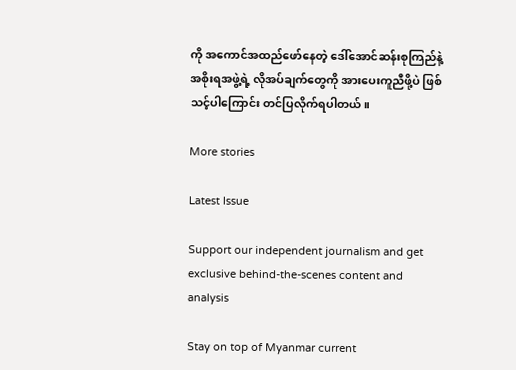ကို အကောင်အထည်ဖော်နေတဲ့ ဒေါ်အောင်ဆန်းစုကြည်နဲ့ အစိုးရအဖွဲ့ရဲ့ လိုအပ်ချက်တွေကို အားပေးကူညီဖို့ပဲ ဖြစ်သင့်ပါကြောင်း တင်ပြလိုက်ရပါတယ်။

More stories

Latest Issue

Support our independent journalism and get exclusive behind-the-scenes content and analysis

Stay on top of Myanmar current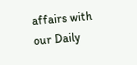affairs with our Daily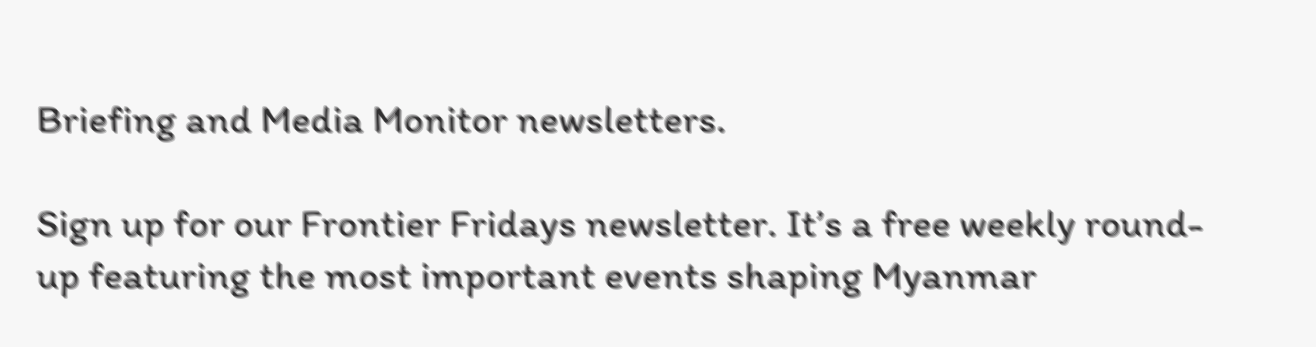Briefing and Media Monitor newsletters.

Sign up for our Frontier Fridays newsletter. It’s a free weekly round-up featuring the most important events shaping Myanmar